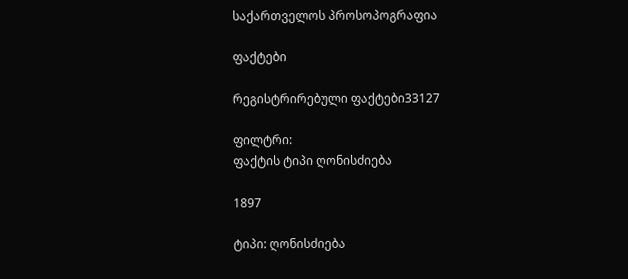საქართველოს პროსოპოგრაფია

ფაქტები

რეგისტრირებული ფაქტები33127

ფილტრი:
ფაქტის ტიპი ღონისძიება

1897

ტიპი: ღონისძიება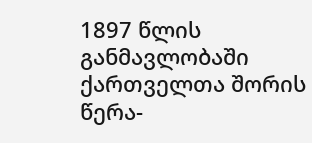1897 წლის განმავლობაში ქართველთა შორის წერა-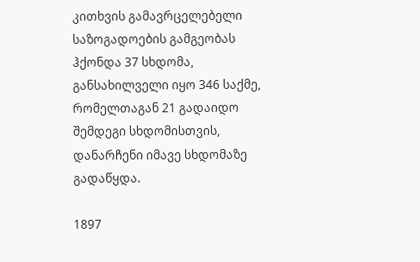კითხვის გამავრცელებელი საზოგადოების გამგეობას ჰქონდა 37 სხდომა, განსახილველი იყო 346 საქმე, რომელთაგან 21 გადაიდო შემდეგი სხდომისთვის, დანარჩენი იმავე სხდომაზე გადაწყდა.

1897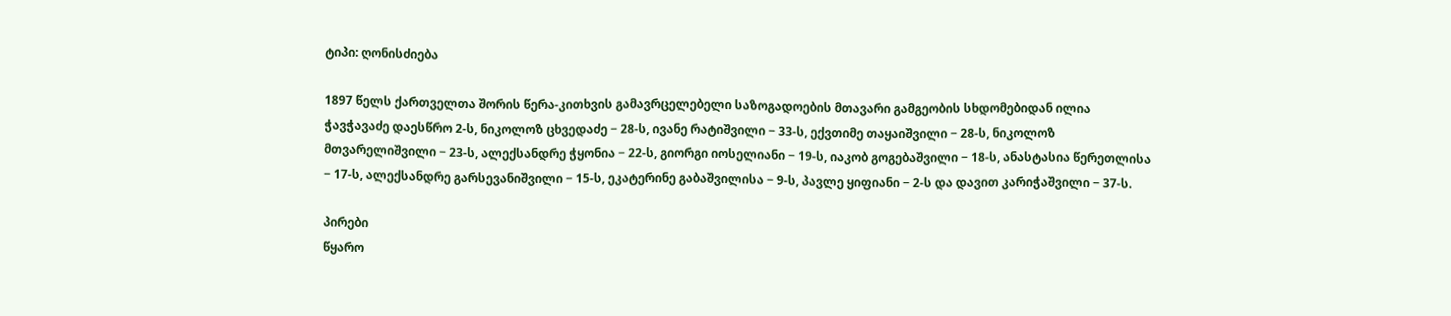ტიპი: ღონისძიება

1897 წელს ქართველთა შორის წერა-კითხვის გამავრცელებელი საზოგადოების მთავარი გამგეობის სხდომებიდან ილია ჭავჭავაძე დაესწრო 2-ს, ნიკოლოზ ცხვედაძე − 28-ს, ივანე რატიშვილი − 33-ს, ექვთიმე თაყაიშვილი − 28-ს, ნიკოლოზ მთვარელიშვილი − 23-ს, ალექსანდრე ჭყონია − 22-ს, გიორგი იოსელიანი − 19-ს, იაკობ გოგებაშვილი − 18-ს, ანასტასია წერეთლისა − 17-ს, ალექსანდრე გარსევანიშვილი − 15-ს, ეკატერინე გაბაშვილისა − 9-ს, პავლე ყიფიანი − 2-ს და დავით კარიჭაშვილი − 37-ს.

პირები
წყარო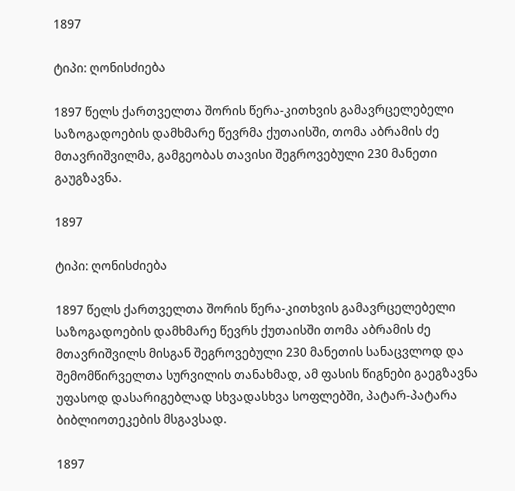1897

ტიპი: ღონისძიება

1897 წელს ქართველთა შორის წერა-კითხვის გამავრცელებელი საზოგადოების დამხმარე წევრმა ქუთაისში, თომა აბრამის ძე მთავრიშვილმა, გამგეობას თავისი შეგროვებული 230 მანეთი გაუგზავნა.

1897

ტიპი: ღონისძიება

1897 წელს ქართველთა შორის წერა-კითხვის გამავრცელებელი საზოგადოების დამხმარე წევრს ქუთაისში თომა აბრამის ძე მთავრიშვილს მისგან შეგროვებული 230 მანეთის სანაცვლოდ და შემომწირველთა სურვილის თანახმად, ამ ფასის წიგნები გაეგზავნა უფასოდ დასარიგებლად სხვადასხვა სოფლებში, პატარ-პატარა ბიბლიოთეკების მსგავსად.

1897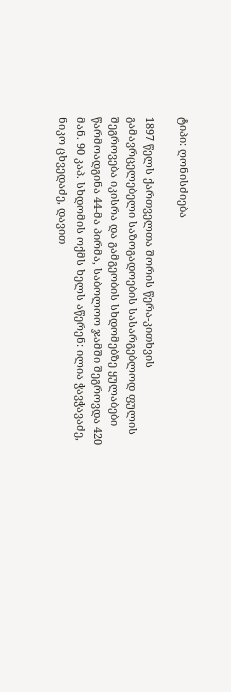ტიპი: ღონისძიება

1897 წელს ქართველთა შორის წერა-კითხვის გამავრცელებელი საზოგადოების სასარგებლოდ ფულის შეგროვება იკისრა და გამგეობის სხდომებზე ყულაბები წარმოადგინა 44-მა პირმა, საბოლოო ჯამში შეგროვდა 420 მან. 90 კაპ. სხდომის ოქმს ხელს აწერენ: ილია ჭავჭავაძე, ნიკო ცხვედაძე, დავით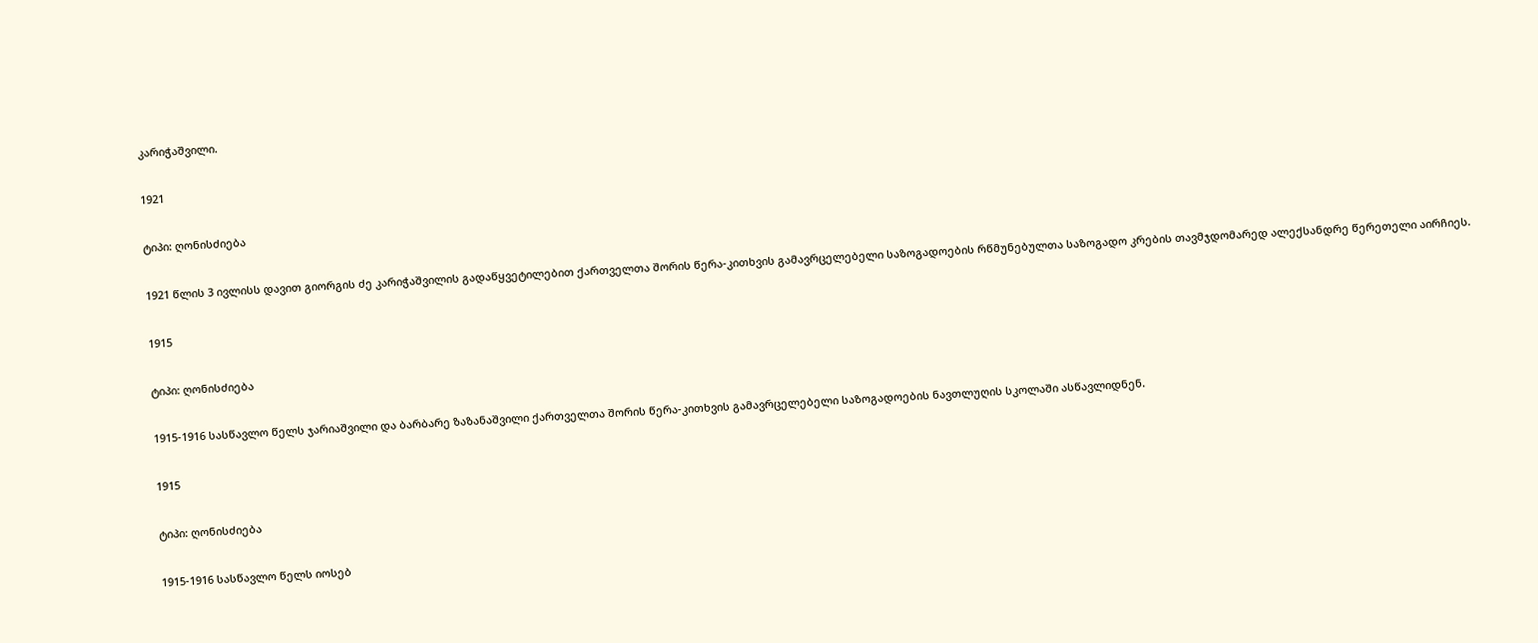კარიჭაშვილი.

1921

ტიპი: ღონისძიება

1921 წლის 3 ივლისს დავით გიორგის ძე კარიჭაშვილის გადაწყვეტილებით ქართველთა შორის წერა-კითხვის გამავრცელებელი საზოგადოების რწმუნებულთა საზოგადო კრების თავმჯდომარედ ალექსანდრე წერეთელი აირჩიეს.

1915

ტიპი: ღონისძიება

1915-1916 სასწავლო წელს ჯარიაშვილი და ბარბარე ზაზანაშვილი ქართველთა შორის წერა-კითხვის გამავრცელებელი საზოგადოების ნავთლუღის სკოლაში ასწავლიდნენ.

1915

ტიპი: ღონისძიება

1915-1916 სასწავლო წელს იოსებ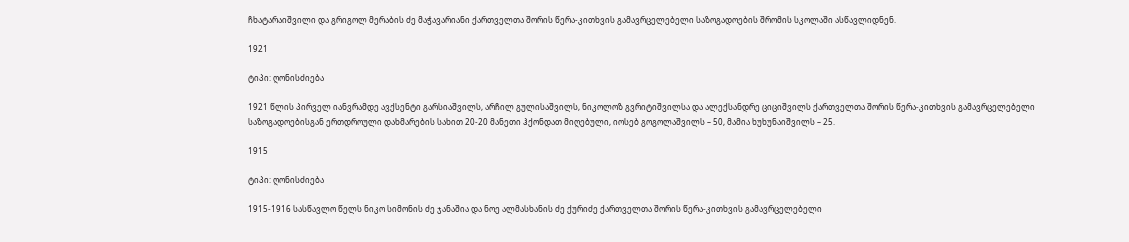ჩხატარაიშვილი და გრიგოლ მერაბის ძე მაჭავარიანი ქართველთა შორის წერა-კითხვის გამავრცელებელი საზოგადოების შრომის სკოლაში ასწავლიდნენ.

1921

ტიპი: ღონისძიება

1921 წლის პირველ იანვრამდე ავქსენტი გარსიაშვილს, არჩილ გულისაშვილს, ნიკოლოზ გვრიტიშვილსა და ალექსანდრე ციციშვილს ქართველთა შორის წერა-კითხვის გამავრცელებელი საზოგადოებისგან ერთდროული დახმარების სახით 20-20 მანეთი ჰქონდათ მიღებული, იოსებ გოგოლაშვილს – 50, მამია ხუხუნაიშვილს – 25.

1915

ტიპი: ღონისძიება

1915-1916 სასწავლო წელს ნიკო სიმონის ძე ჯანაშია და ნოე ალმასხანის ძე ქურიძე ქართველთა შორის წერა-კითხვის გამავრცელებელი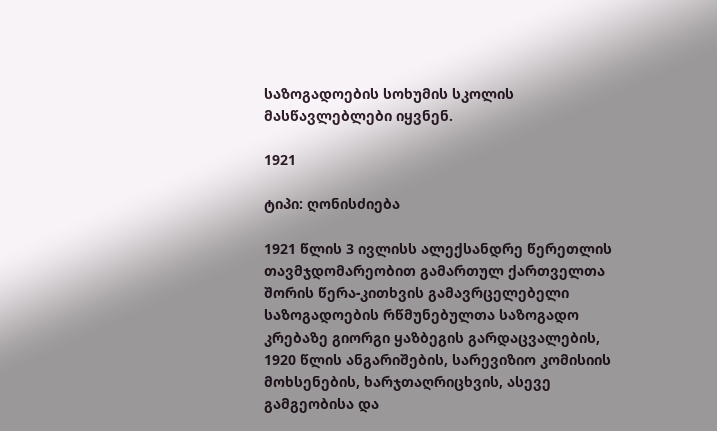საზოგადოების სოხუმის სკოლის მასწავლებლები იყვნენ.

1921

ტიპი: ღონისძიება

1921 წლის 3 ივლისს ალექსანდრე წერეთლის თავმჯდომარეობით გამართულ ქართველთა შორის წერა-კითხვის გამავრცელებელი საზოგადოების რწმუნებულთა საზოგადო კრებაზე გიორგი ყაზბეგის გარდაცვალების, 1920 წლის ანგარიშების, სარევიზიო კომისიის მოხსენების, ხარჯთაღრიცხვის, ასევე გამგეობისა და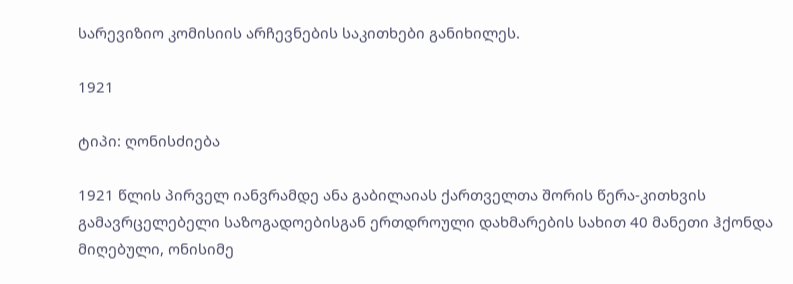სარევიზიო კომისიის არჩევნების საკითხები განიხილეს.

1921

ტიპი: ღონისძიება

1921 წლის პირველ იანვრამდე ანა გაბილაიას ქართველთა შორის წერა-კითხვის გამავრცელებელი საზოგადოებისგან ერთდროული დახმარების სახით 40 მანეთი ჰქონდა მიღებული, ონისიმე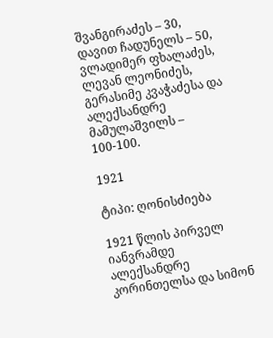შვანგირაძეს – 30, დავით ჩადუნელს – 50, ვლადიმერ ფხალაძეს, ლევან ლეონიძეს, გერასიმე კვაჭაძესა და ალექსანდრე მამულაშვილს – 100-100.

1921

ტიპი: ღონისძიება

1921 წლის პირველ იანვრამდე ალექსანდრე კორინთელსა და სიმონ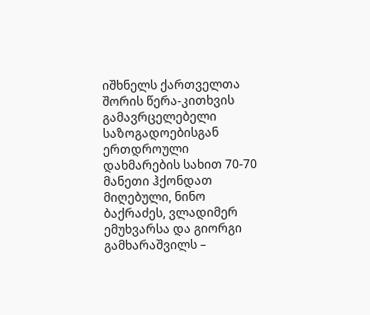იშხნელს ქართველთა შორის წერა-კითხვის გამავრცელებელი საზოგადოებისგან ერთდროული დახმარების სახით 70-70 მანეთი ჰქონდათ მიღებული, ნინო ბაქრაძეს, ვლადიმერ ემუხვარსა და გიორგი გამხარაშვილს –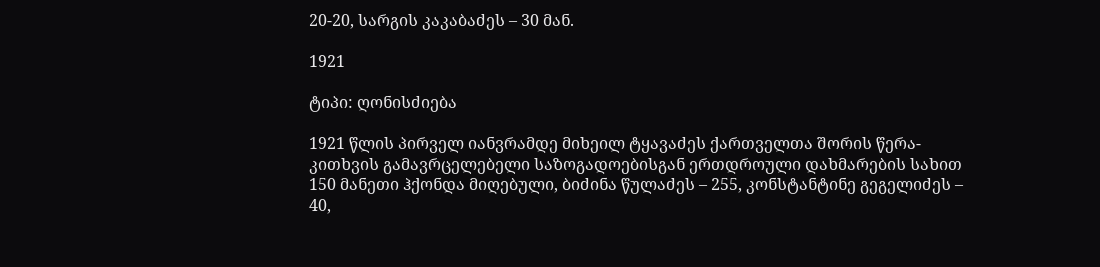20-20, სარგის კაკაბაძეს – 30 მან.

1921

ტიპი: ღონისძიება

1921 წლის პირველ იანვრამდე მიხეილ ტყავაძეს ქართველთა შორის წერა-კითხვის გამავრცელებელი საზოგადოებისგან ერთდროული დახმარების სახით 150 მანეთი ჰქონდა მიღებული, ბიძინა წულაძეს – 255, კონსტანტინე გეგელიძეს – 40,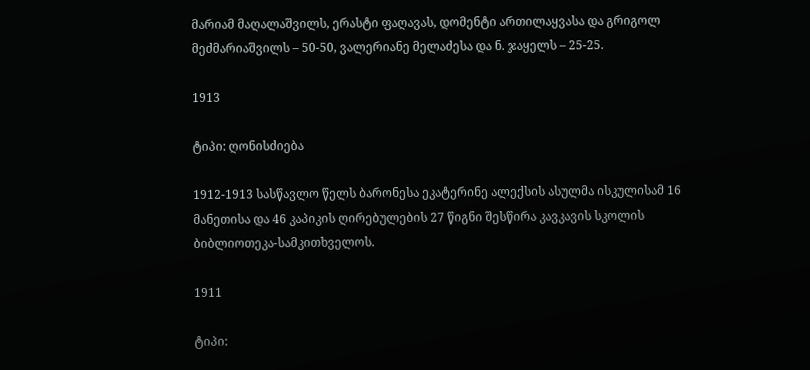მარიამ მაღალაშვილს, ერასტი ფაღავას, დომენტი ართილაყვასა და გრიგოლ მეძმარიაშვილს – 50-50, ვალერიანე მელაძესა და ნ. ჯაყელს – 25-25.

1913

ტიპი: ღონისძიება

1912-1913 სასწავლო წელს ბარონესა ეკატერინე ალექსის ასულმა ისკულისამ 16 მანეთისა და 46 კაპიკის ღირებულების 27 წიგნი შესწირა კავკავის სკოლის ბიბლიოთეკა-სამკითხველოს.

1911

ტიპი: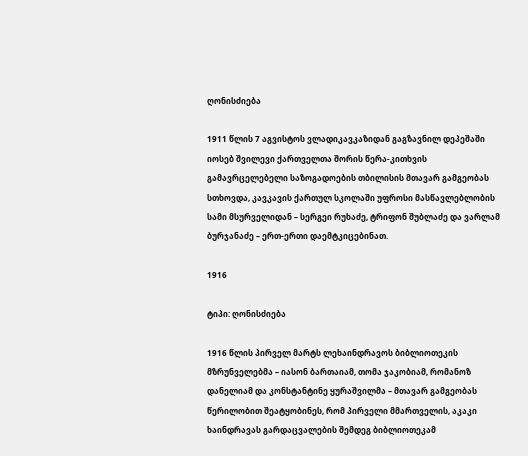ღონისძიება

1911 წლის 7 აგვისტოს ვლადიკავკაზიდან გაგზავნილ დეპეშაში იოსებ შვილევი ქართველთა შორის წერა-კითხვის გამავრცელებელი საზოგადოების თბილისის მთავარ გამგეობას სთხოვდა, კავკავის ქართულ სკოლაში უფროსი მასწავლებლობის სამი მსურველიდან – სერგეი რუხაძე, ტრიფონ შუბლაძე და ვარლამ ბურჯანაძე – ერთ-ერთი დაემტკიცებინათ.

1916

ტიპი: ღონისძიება

1916 წლის პირველ მარტს ლეხაინდრავოს ბიბლიოთეკის მზრუნველებმა – იასონ ბართაიამ, თომა ჯაკობიამ, რომანოზ დანელიამ და კონსტანტინე ყურაშვილმა – მთავარ გამგეობას წერილობით შეატყობინეს, რომ პირველი მმართველის, აკაკი ხაინდრავას გარდაცვალების შემდეგ ბიბლიოთეკამ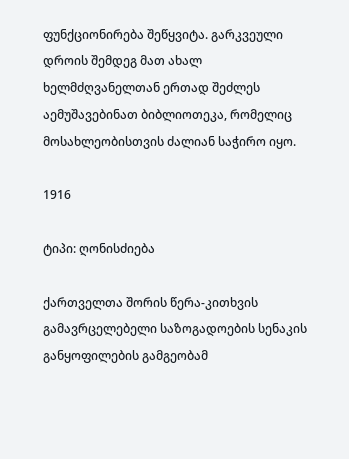ფუნქციონირება შეწყვიტა. გარკვეული დროის შემდეგ მათ ახალ ხელმძღვანელთან ერთად შეძლეს აემუშავებინათ ბიბლიოთეკა, რომელიც მოსახლეობისთვის ძალიან საჭირო იყო.

1916

ტიპი: ღონისძიება

ქართველთა შორის წერა-კითხვის გამავრცელებელი საზოგადოების სენაკის განყოფილების გამგეობამ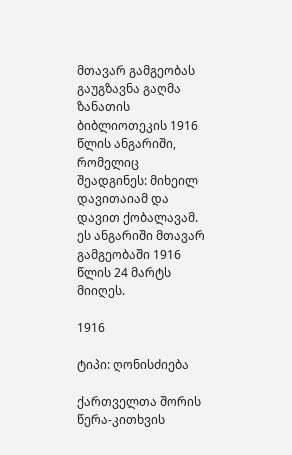მთავარ გამგეობას გაუგზავნა გაღმა ზანათის ბიბლიოთეკის 1916 წლის ანგარიში, რომელიც შეადგინეს: მიხეილ დავითაიამ და დავით ქობალავამ. ეს ანგარიში მთავარ გამგეობაში 1916 წლის 24 მარტს მიიღეს.

1916

ტიპი: ღონისძიება

ქართველთა შორის წერა-კითხვის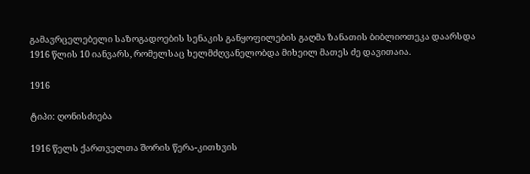გამავრცელებელი საზოგადოების სენაკის განყოფილების გაღმა ზანათის ბიბლიოთეკა დაარსდა 1916 წლის 10 იანვარს, რომელსაც ხელმძღვანელობდა მიხეილ მათეს ძე დავითაია.

1916

ტიპი: ღონისძიება

1916 წელს ქართველთა შორის წერა-კითხვის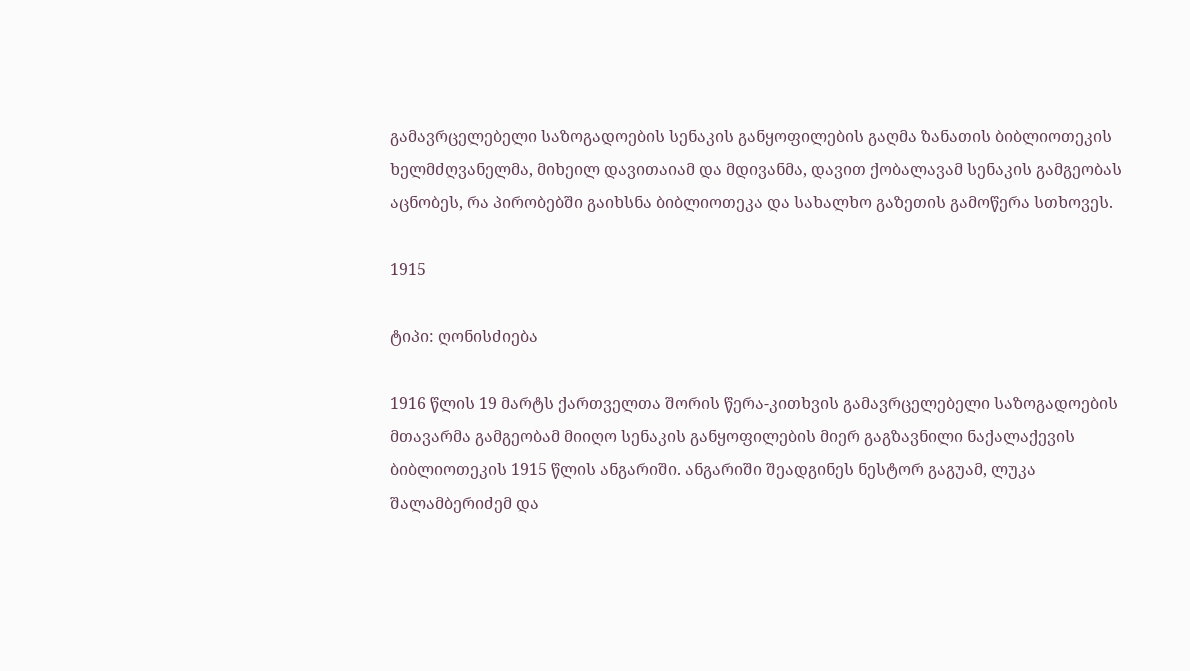გამავრცელებელი საზოგადოების სენაკის განყოფილების გაღმა ზანათის ბიბლიოთეკის ხელმძღვანელმა, მიხეილ დავითაიამ და მდივანმა, დავით ქობალავამ სენაკის გამგეობას აცნობეს, რა პირობებში გაიხსნა ბიბლიოთეკა და სახალხო გაზეთის გამოწერა სთხოვეს.

1915

ტიპი: ღონისძიება

1916 წლის 19 მარტს ქართველთა შორის წერა-კითხვის გამავრცელებელი საზოგადოების მთავარმა გამგეობამ მიიღო სენაკის განყოფილების მიერ გაგზავნილი ნაქალაქევის ბიბლიოთეკის 1915 წლის ანგარიში. ანგარიში შეადგინეს ნესტორ გაგუამ, ლუკა შალამბერიძემ და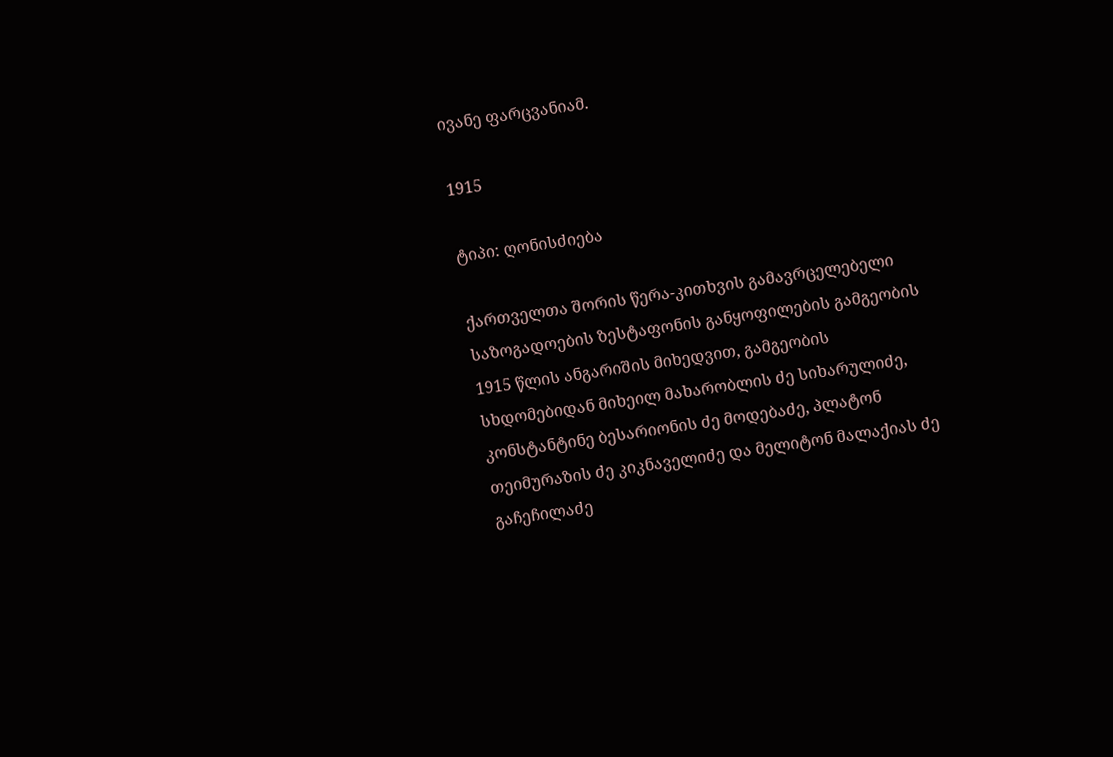ივანე ფარცვანიამ.

1915

ტიპი: ღონისძიება

ქართველთა შორის წერა-კითხვის გამავრცელებელი საზოგადოების ზესტაფონის განყოფილების გამგეობის 1915 წლის ანგარიშის მიხედვით, გამგეობის სხდომებიდან მიხეილ მახარობლის ძე სიხარულიძე, კონსტანტინე ბესარიონის ძე მოდებაძე, პლატონ თეიმურაზის ძე კიკნაველიძე და მელიტონ მალაქიას ძე გაჩეჩილაძე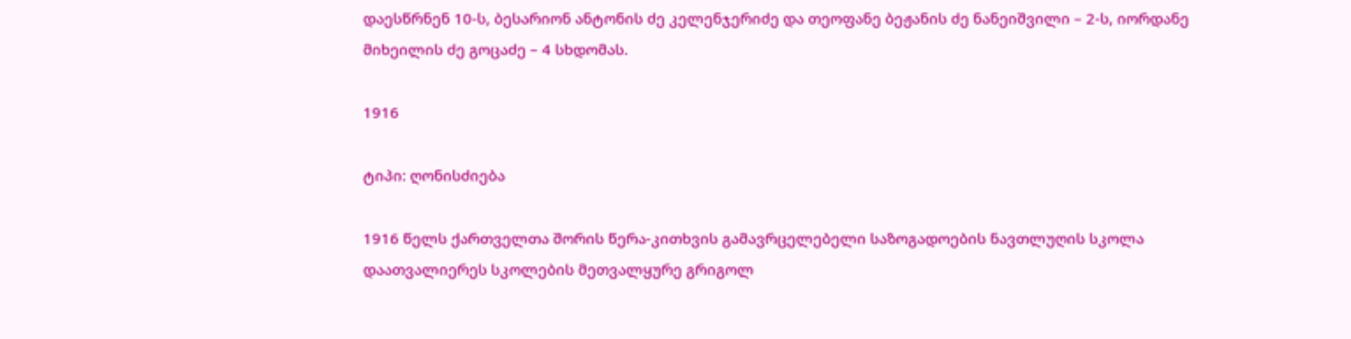დაესწრნენ 10-ს, ბესარიონ ანტონის ძე კელენჯერიძე და თეოფანე ბეჟანის ძე ნანეიშვილი – 2-ს, იორდანე მიხეილის ძე გოცაძე – 4 სხდომას.

1916

ტიპი: ღონისძიება

1916 წელს ქართველთა შორის წერა-კითხვის გამავრცელებელი საზოგადოების ნავთლუღის სკოლა დაათვალიერეს სკოლების მეთვალყურე გრიგოლ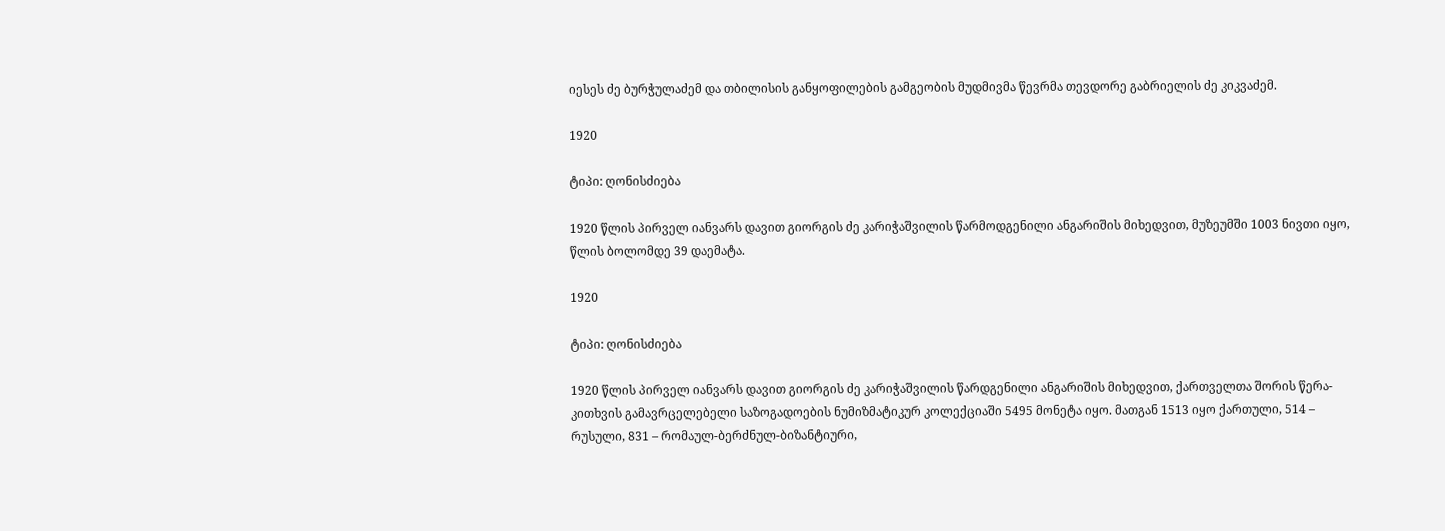იესეს ძე ბურჭულაძემ და თბილისის განყოფილების გამგეობის მუდმივმა წევრმა თევდორე გაბრიელის ძე კიკვაძემ.

1920

ტიპი: ღონისძიება

1920 წლის პირველ იანვარს დავით გიორგის ძე კარიჭაშვილის წარმოდგენილი ანგარიშის მიხედვით, მუზეუმში 1003 ნივთი იყო, წლის ბოლომდე 39 დაემატა.

1920

ტიპი: ღონისძიება

1920 წლის პირველ იანვარს დავით გიორგის ძე კარიჭაშვილის წარდგენილი ანგარიშის მიხედვით, ქართველთა შორის წერა-კითხვის გამავრცელებელი საზოგადოების ნუმიზმატიკურ კოლექციაში 5495 მონეტა იყო. მათგან 1513 იყო ქართული, 514 – რუსული, 831 – რომაულ-ბერძნულ-ბიზანტიური,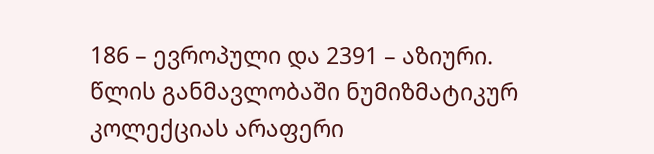186 – ევროპული და 2391 – აზიური. წლის განმავლობაში ნუმიზმატიკურ კოლექციას არაფერი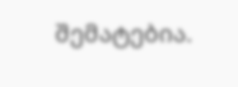შემატებია.